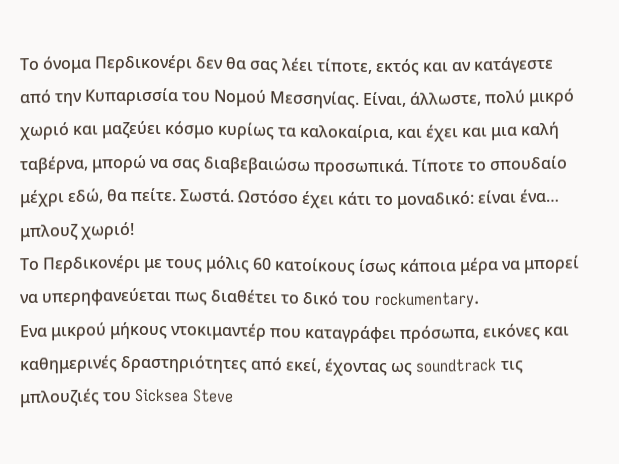Το όνομα Περδικονέρι δεν θα σας λέει τίποτε, εκτός και αν κατάγεστε από την Κυπαρισσία του Νομού Μεσσηνίας. Είναι, άλλωστε, πολύ μικρό χωριό και μαζεύει κόσμο κυρίως τα καλοκαίρια, και έχει και μια καλή ταβέρνα, μπορώ να σας διαβεβαιώσω προσωπικά. Τίποτε το σπουδαίο μέχρι εδώ, θα πείτε. Σωστά. Ωστόσο έχει κάτι το μοναδικό: είναι ένα… μπλουζ χωριό!
Το Περδικονέρι με τους μόλις 60 κατοίκους ίσως κάποια μέρα να μπορεί να υπερηφανεύεται πως διαθέτει το δικό του rockumentary.
Ενα μικρού μήκους ντοκιμαντέρ που καταγράφει πρόσωπα, εικόνες και καθημερινές δραστηριότητες από εκεί, έχοντας ως soundtrack τις μπλουζιές του Sicksea Steve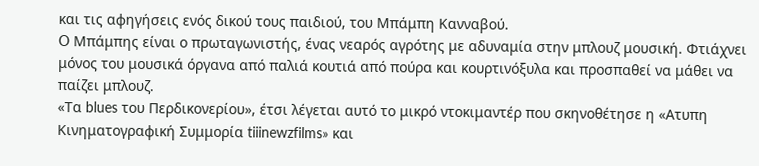και τις αφηγήσεις ενός δικού τους παιδιού, του Μπάμπη Κανναβού.
O Μπάμπης είναι ο πρωταγωνιστής, ένας νεαρός αγρότης με αδυναμία στην μπλουζ μουσική. Φτιάχνει μόνος του μουσικά όργανα από παλιά κουτιά από πούρα και κουρτινόξυλα και προσπαθεί να μάθει να παίζει μπλουζ.
«Τα blues του Περδικονερίου», έτσι λέγεται αυτό το μικρό ντοκιμαντέρ που σκηνοθέτησε η «Ατυπη Κινηματογραφική Συμμορία tiiinewzfilms» και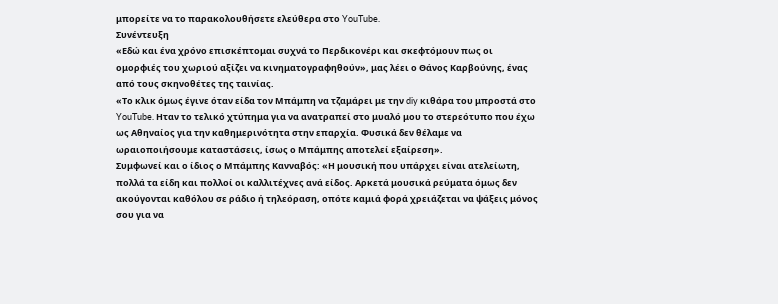μπορείτε να το παρακολουθήσετε ελεύθερα στο YouTube.
Συνέντευξη
«Εδώ και ένα χρόνο επισκέπτομαι συχνά το Περδικονέρι και σκεφτόμουν πως οι ομορφιές του χωριού αξίζει να κινηματογραφηθούν», μας λέει ο Θάνος Καρβούνης, ένας από τους σκηνοθέτες της ταινίας.
«Το κλικ όμως έγινε όταν είδα τον Μπάμπη να τζαμάρει με την diy κιθάρα του μπροστά στο YouTube. Ηταν το τελικό χτύπημα για να ανατραπεί στο μυαλό μου το στερεότυπο που έχω ως Αθηναίος για την καθημερινότητα στην επαρχία. Φυσικά δεν θέλαμε να ωραιοποιήσουμε καταστάσεις, ίσως ο Μπάμπης αποτελεί εξαίρεση».
Συμφωνεί και ο ίδιος ο Μπάμπης Κανναβός: «Η μουσική που υπάρχει είναι ατελείωτη, πολλά τα είδη και πολλοί οι καλλιτέχνες ανά είδος. Αρκετά μουσικά ρεύματα όμως δεν ακούγονται καθόλου σε ράδιο ή τηλεόραση, οπότε καμιά φορά χρειάζεται να ψάξεις μόνος σου για να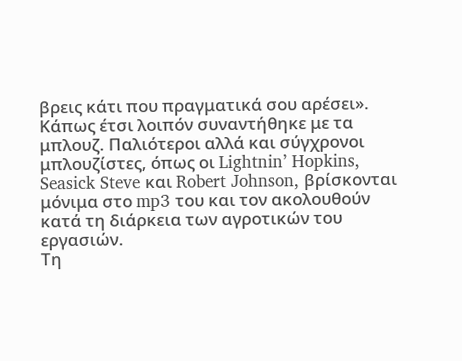βρεις κάτι που πραγματικά σου αρέσει».
Κάπως έτσι λοιπόν συναντήθηκε με τα μπλουζ. Παλιότεροι αλλά και σύγχρονοι μπλουζίστες, όπως οι Lightnin’ Hopkins, Seasick Steve και Robert Johnson, βρίσκονται μόνιμα στο mp3 του και τον ακολουθούν κατά τη διάρκεια των αγροτικών του εργασιών.
Τη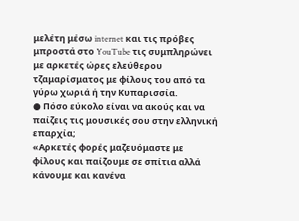μελέτη μέσω internet και τις πρόβες μπροστά στο YouTube τις συμπληρώνει με αρκετές ώρες ελεύθερου τζαμαρίσματος με φίλους του από τα γύρω χωριά ή την Κυπαρισσία.
● Πόσο εύκολο είναι να ακούς και να παίζεις τις μουσικές σου στην ελληνική επαρχία;
«Αρκετές φορές μαζευόμαστε με φίλους και παίζουμε σε σπίτια αλλά κάνουμε και κανένα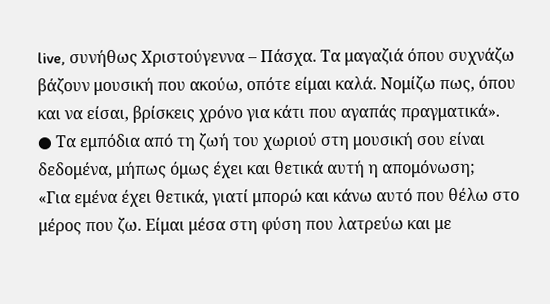live, συνήθως Χριστούγεννα – Πάσχα. Τα μαγαζιά όπου συχνάζω βάζουν μουσική που ακούω, οπότε είμαι καλά. Νομίζω πως, όπου και να είσαι, βρίσκεις χρόνο για κάτι που αγαπάς πραγματικά».
● Τα εμπόδια από τη ζωή του χωριού στη μουσική σου είναι δεδομένα, μήπως όμως έχει και θετικά αυτή η απομόνωση;
«Για εμένα έχει θετικά, γιατί μπορώ και κάνω αυτό που θέλω στο μέρος που ζω. Είμαι μέσα στη φύση που λατρεύω και με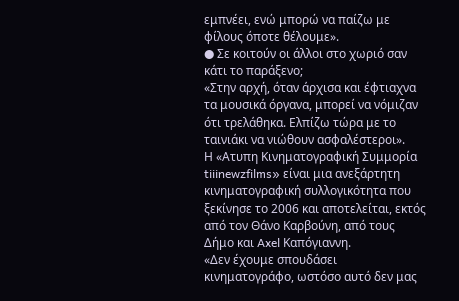εμπνέει, ενώ μπορώ να παίζω με φίλους όποτε θέλουμε».
● Σε κοιτούν οι άλλοι στο χωριό σαν κάτι το παράξενο;
«Στην αρχή, όταν άρχισα και έφτιαχνα τα μουσικά όργανα, μπορεί να νόμιζαν ότι τρελάθηκα. Ελπίζω τώρα με το ταινιάκι να νιώθουν ασφαλέστεροι».
Η «Ατυπη Κινηματογραφική Συμμορία tiiinewzfilms» είναι μια ανεξάρτητη κινηματογραφική συλλογικότητα που ξεκίνησε το 2006 και αποτελείται, εκτός από τον Θάνο Καρβούνη, από τους Δήμο και Axel Καπόγιαννη.
«Δεν έχουμε σπουδάσει κινηματογράφο, ωστόσο αυτό δεν μας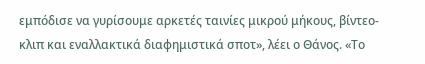εμπόδισε να γυρίσουμε αρκετές ταινίες μικρού μήκους, βίντεο-κλιπ και εναλλακτικά διαφημιστικά σποτ», λέει ο Θάνος. «Το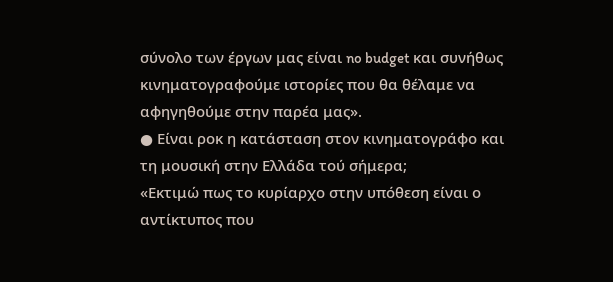σύνολο των έργων μας είναι no budget και συνήθως κινηματογραφούμε ιστορίες που θα θέλαμε να αφηγηθούμε στην παρέα μας».
● Είναι ροκ η κατάσταση στον κινηματογράφο και τη μουσική στην Ελλάδα τού σήμερα;
«Εκτιμώ πως το κυρίαρχο στην υπόθεση είναι ο αντίκτυπος που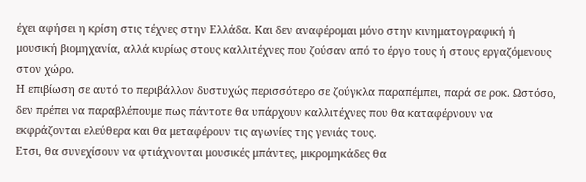έχει αφήσει η κρίση στις τέχνες στην Ελλάδα. Και δεν αναφέρομαι μόνο στην κινηματογραφική ή μουσική βιομηχανία, αλλά κυρίως στους καλλιτέχνες που ζούσαν από το έργο τους ή στους εργαζόμενους στον χώρο.
Η επιβίωση σε αυτό το περιβάλλον δυστυχώς περισσότερο σε ζούγκλα παραπέμπει, παρά σε ροκ. Ωστόσο, δεν πρέπει να παραβλέπουμε πως πάντοτε θα υπάρχουν καλλιτέχνες που θα καταφέρνουν να εκφράζονται ελεύθερα και θα μεταφέρουν τις αγωνίες της γενιάς τους.
Ετσι, θα συνεχίσουν να φτιάχνονται μουσικές μπάντες, μικρομηκάδες θα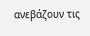ανεβάζουν τις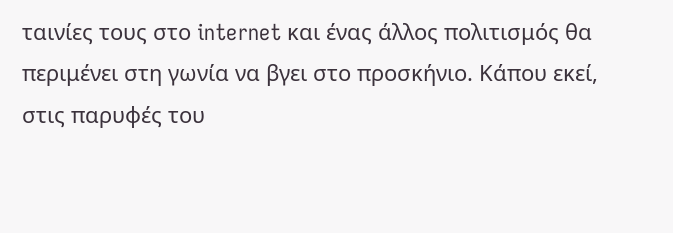ταινίες τους στο internet και ένας άλλος πολιτισμός θα περιμένει στη γωνία να βγει στο προσκήνιο. Κάπου εκεί, στις παρυφές του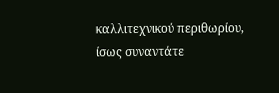καλλιτεχνικού περιθωρίου, ίσως συναντάτε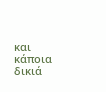και κάποια δικιά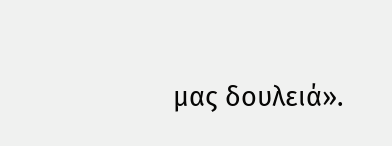μας δουλειά».